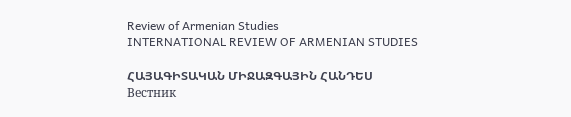Review of Armenian Studies
INTERNATIONAL REVIEW OF ARMENIAN STUDIES

ՀԱՅԱԳԻՏԱԿԱՆ ՄԻՋԱԶԳԱՅԻՆ ՀԱՆԴԵՍ
Вестник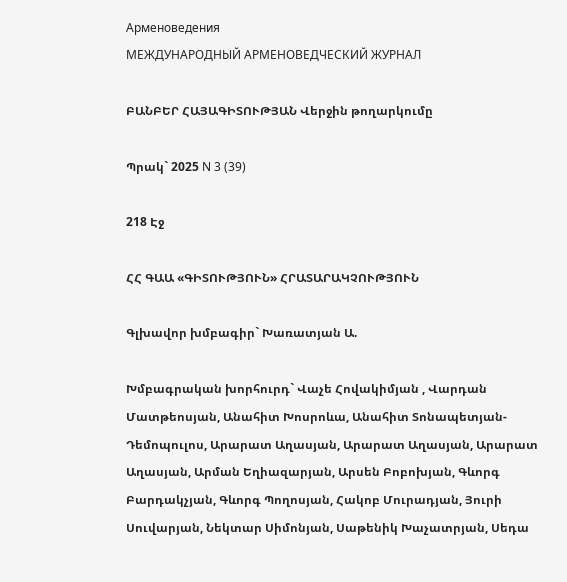Арменоведения
МЕЖДУНАРОДНЫЙ АРМЕНОВЕДЧЕСКИЙ ЖУРНАЛ

ԲԱՆԲԵՐ ՀԱՅԱԳԻՏՈՒԹՅԱՆ Վերջին թողարկումը

Պրակ` 2025 N 3 (39)

218 Էջ

ՀՀ ԳԱԱ «ԳԻՏՈՒԹՅՈՒՆ» ՀՐԱՏԱՐԱԿՉՈՒԹՅՈՒՆ

Գլխավոր խմբագիր` Խառատյան Ա.

Խմբագրական խորհուրդ` Վաչե Հովակիմյան , Վարդան Մատթեոսյան, Անահիտ Խոսրոևա, Անահիտ Տոնապետյան-Դեմոպուլոս, Արարատ Աղասյան, Արարատ Աղասյան, Արարատ Աղասյան, Արման Եղիազարյան, Արսեն Բոբոխյան, Գևորգ Բարդակչյան, Գևորգ Պողոսյան, Հակոբ Մուրադյան, Յուրի Սուվարյան, Նեկտար Սիմոնյան, Սաթենիկ Խաչատրյան, Սեդա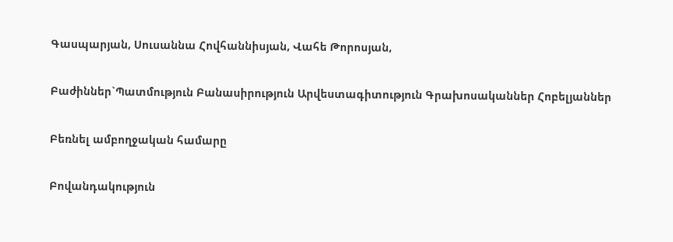Գասպարյան, Սուսաննա Հովհաննիսյան, Վահե Թորոսյան,

Բաժիններ`Պատմություն Բանասիրություն Արվեստագիտություն Գրախոսականներ Հոբելյաններ

Բեռնել ամբողջական համարը

Բովանդակություն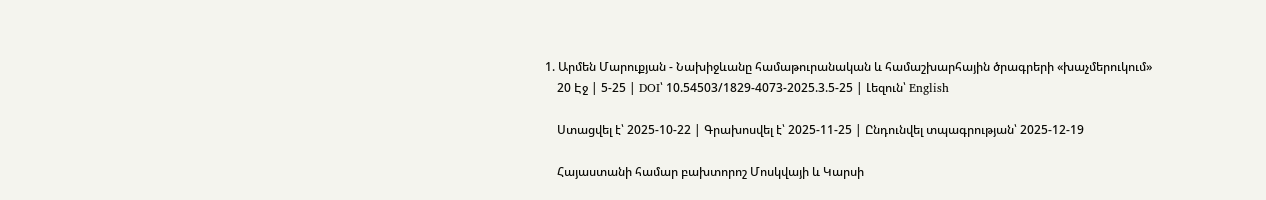1. Արմեն Մարուքյան - Նախիջևանը համաթուրանական և համաշխարհային ծրագրերի «խաչմերուկում»
    20 Էջ | 5-25 | DOI՝ 10.54503/1829-4073-2025.3.5-25 | Լեզուն՝ English

    Ստացվել է՝ 2025-10-22 | Գրախոսվել է՝ 2025-11-25 | Ընդունվել տպագրության՝ 2025-12-19

    Հայաստանի համար բախտորոշ Մոսկվայի և Կարսի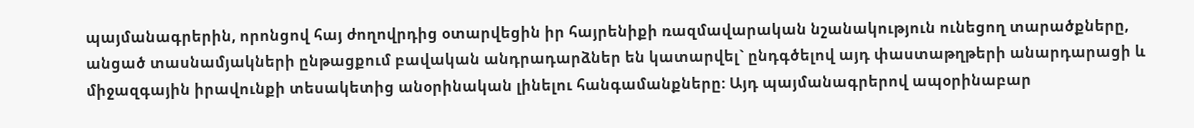պայմանագրերին, որոնցով հայ ժողովրդից օտարվեցին իր հայրենիքի ռազմավարական նշանակություն ունեցող տարածքները, անցած տասնամյակների ընթացքում բավական անդրադարձներ են կատարվել` ընդգծելով այդ փաստաթղթերի անարդարացի և միջազգային իրավունքի տեսակետից անօրինական լինելու հանգամանքները: Այդ պայմանագրերով ապօրինաբար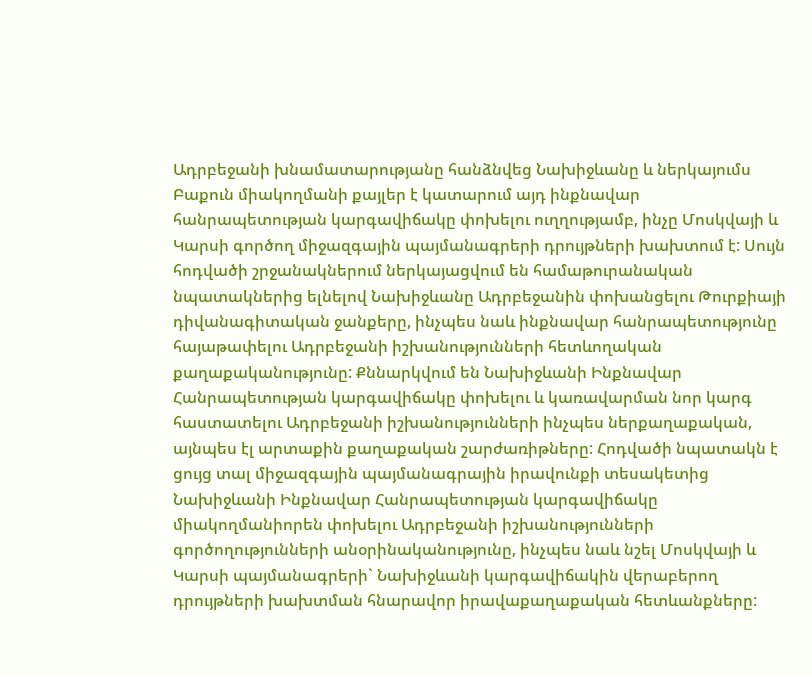Ադրբեջանի խնամատարությանը հանձնվեց Նախիջևանը և ներկայումս Բաքուն միակողմանի քայլեր է կատարում այդ ինքնավար հանրապետության կարգավիճակը փոխելու ուղղությամբ, ինչը Մոսկվայի և Կարսի գործող միջազգային պայմանագրերի դրույթների խախտում է: Սույն հոդվածի շրջանակներում ներկայացվում են համաթուրանական նպատակներից ելնելով Նախիջևանը Ադրբեջանին փոխանցելու Թուրքիայի դիվանագիտական ջանքերը, ինչպես նաև ինքնավար հանրապետությունը հայաթափելու Ադրբեջանի իշխանությունների հետևողական քաղաքականությունը: Քննարկվում են Նախիջևանի Ինքնավար Հանրապետության կարգավիճակը փոխելու և կառավարման նոր կարգ հաստատելու Ադրբեջանի իշխանությունների ինչպես ներքաղաքական, այնպես էլ արտաքին քաղաքական շարժառիթները: Հոդվածի նպատակն է ցույց տալ միջազգային պայմանագրային իրավունքի տեսակետից Նախիջևանի Ինքնավար Հանրապետության կարգավիճակը միակողմանիորեն փոխելու Ադրբեջանի իշխանությունների գործողությունների անօրինականությունը, ինչպես նաև նշել Մոսկվայի և Կարսի պայմանագրերի` Նախիջևանի կարգավիճակին վերաբերող դրույթների խախտման հնարավոր իրավաքաղաքական հետևանքները: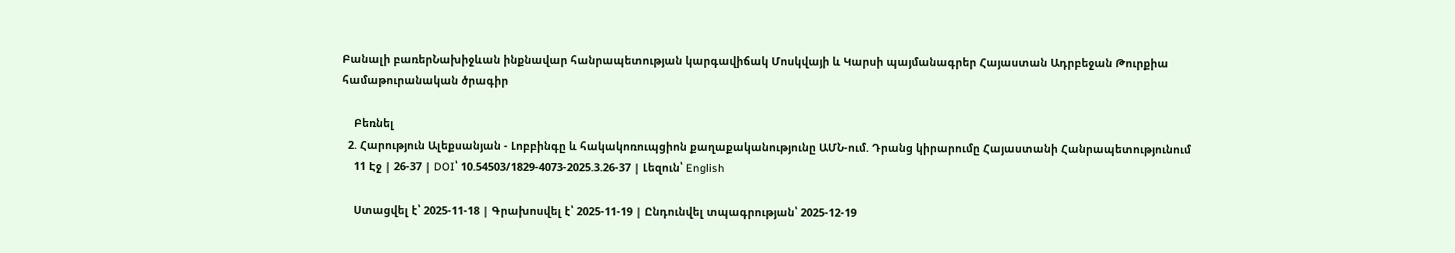Բանալի բառերՆախիջևան ինքնավար հանրապետության կարգավիճակ Մոսկվայի և Կարսի պայմանագրեր Հայաստան Ադրբեջան Թուրքիա համաթուրանական ծրագիր

    Բեռնել
  2. Հարություն Ալեքսանյան - Լոբբինգը և հակակոռուպցիոն քաղաքականությունը ԱՄՆ-ում. Դրանց կիրարումը Հայաստանի Հանրապետությունում
    11 Էջ | 26-37 | DOI՝ 10.54503/1829-4073-2025.3.26-37 | Լեզուն՝ English

    Ստացվել է՝ 2025-11-18 | Գրախոսվել է՝ 2025-11-19 | Ընդունվել տպագրության՝ 2025-12-19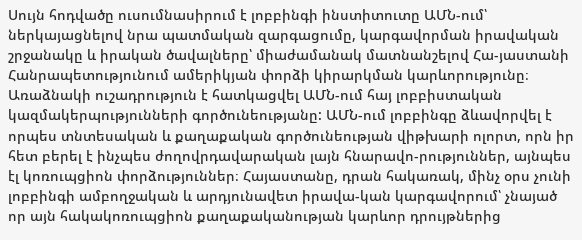Սույն հոդվածը ուսումնասիրում է լոբբինգի ինստիտուտը ԱՄՆ-ում՝ ներկայացնելով նրա պատմական զարգացումը, կարգավորման իրավական շրջանակը և իրական ծավալները՝ միաժամանակ մատնանշելով Հա-յաստանի Հանրապետությունում ամերիկյան փորձի կիրարկման կարևորությունը։ Առաձնակի ուշադրություն է հատկացվել ԱՄՆ-ում հայ լոբբիստական կազմակերպությունների գործունեությանը: ԱՄՆ-ում լոբբինգը ձևավորվել է որպես տնտեսական և քաղաքական գործունեության վիթխարի ոլորտ, որն իր հետ բերել է ինչպես ժողովրդավարական լայն հնարավո-րություններ, այնպես էլ կոռուպցիոն փորձություններ։ Հայաստանը, դրան հակառակ, մինչ օրս չունի լոբբինգի ամբողջական և արդյունավետ իրավա-կան կարգավորում՝ չնայած որ այն հակակոռուպցիոն քաղաքականության կարևոր դրույթներից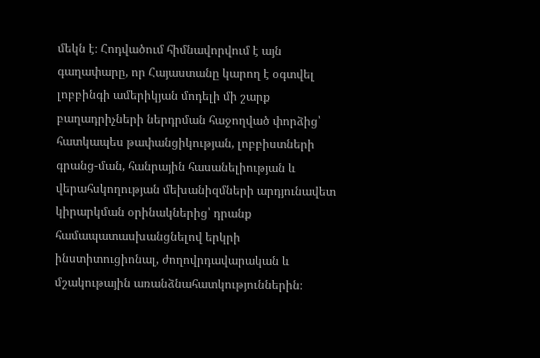մեկն է։ Հոդվածում հիմնավորվում է այն գաղափարը, որ Հայաստանը կարող է օգտվել լոբբինգի ամերիկյան մոդելի մի շարք բաղադրիչների ներդրման հաջողված փորձից՝ հատկապես թափանցիկության, լոբբիստների գրանց-ման, հանրային հասանելիության և վերահսկողության մեխանիզմների արդյունավետ կիրարկման օրինակներից՝ դրանք համապատասխանցնելով երկրի ինստիտուցիոնալ, ժողովրդավարական և մշակութային առանձնահատկություններին։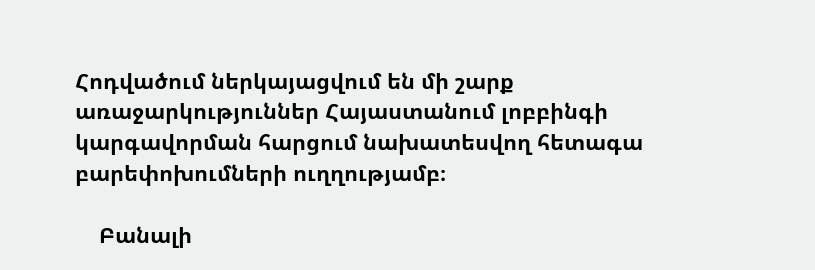Հոդվածում ներկայացվում են մի շարք առաջարկություններ Հայաստանում լոբբինգի կարգավորման հարցում նախատեսվող հետագա բարեփոխումների ուղղությամբ։

    Բանալի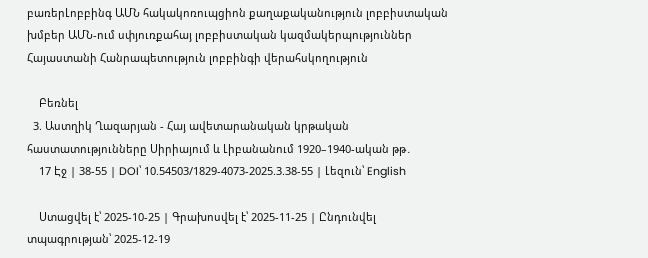բառերԼոբբինգ ԱՄՆ հակակոռուպցիոն քաղաքականություն լոբբիստական խմբեր ԱՄՆ-ում սփյուռքահայ լոբբիստական կազմակերպություններ Հայաստանի Հանրապետություն լոբբինգի վերահսկողություն

    Բեռնել
  3. Աստղիկ Ղազարյան - Հայ ավետարանական կրթական հաստատությունները Սիրիայում և Լիբանանում 1920–1940-ական թթ․
    17 Էջ | 38-55 | DOI՝ 10.54503/1829-4073-2025.3.38-55 | Լեզուն՝ English

    Ստացվել է՝ 2025-10-25 | Գրախոսվել է՝ 2025-11-25 | Ընդունվել տպագրության՝ 2025-12-19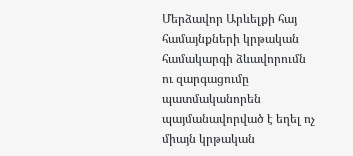Մերձավոր Արևելքի հայ համայնքների կրթական համակարգի ձևավորումն ու զարգացումը պատմականորեն պայմանավորված է եղել ոչ միայն կրթական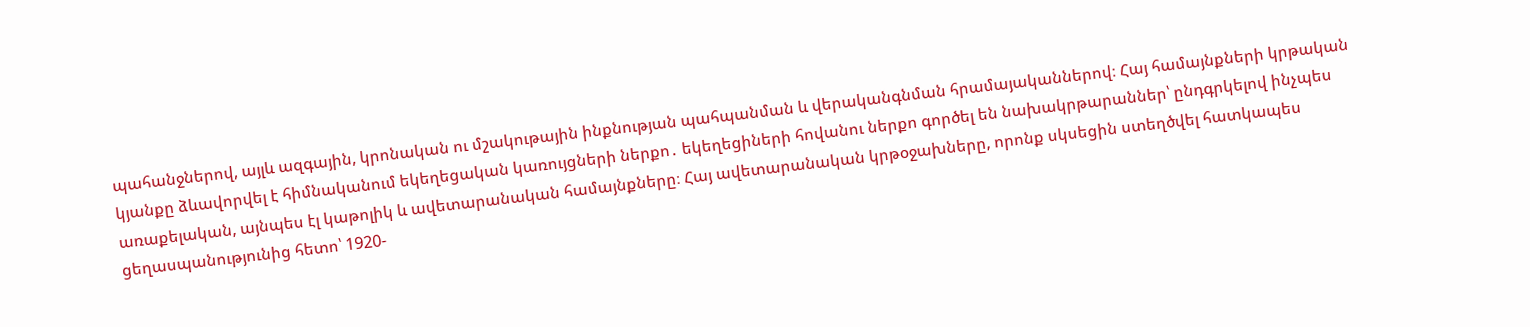պահանջներով, այլև ազգային, կրոնական ու մշակութային ինքնության պահպանման և վերականգնման հրամայականներով։ Հայ համայնքների կրթական կյանքը ձևավորվել է հիմնականում եկեղեցական կառույցների ներքո․ եկեղեցիների հովանու ներքո գործել են նախակրթարաններ՝ ընդգրկելով ինչպես առաքելական, այնպես էլ կաթոլիկ և ավետարանական համայնքները։ Հայ ավետարանական կրթօջախները, որոնք սկսեցին ստեղծվել հատկապես ցեղասպանությունից հետո՝ 1920-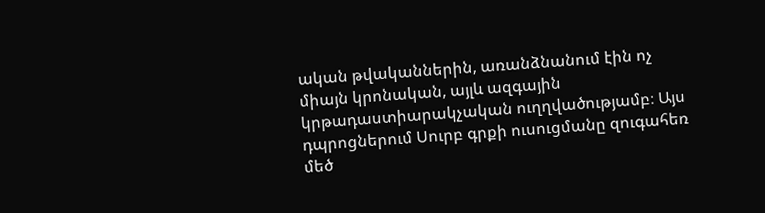ական թվականներին, առանձնանում էին ոչ միայն կրոնական, այլև ազգային կրթադաստիարակչական ուղղվածությամբ։ Այս դպրոցներում Սուրբ գրքի ուսուցմանը զուգահեռ մեծ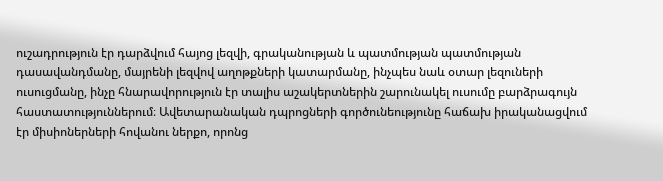ուշադրություն էր դարձվում հայոց լեզվի, գրականության և պատմության պատմության դասավանդմանը, մայրենի լեզվով աղոթքների կատարմանը, ինչպես նաև օտար լեզուների ուսուցմանը, ինչը հնարավորություն էր տալիս աշակերտներին շարունակել ուսումը բարձրագույն հաստատություններում։ Ավետարանական դպրոցների գործունեությունը հաճախ իրականացվում էր միսիոներների հովանու ներքո, որոնց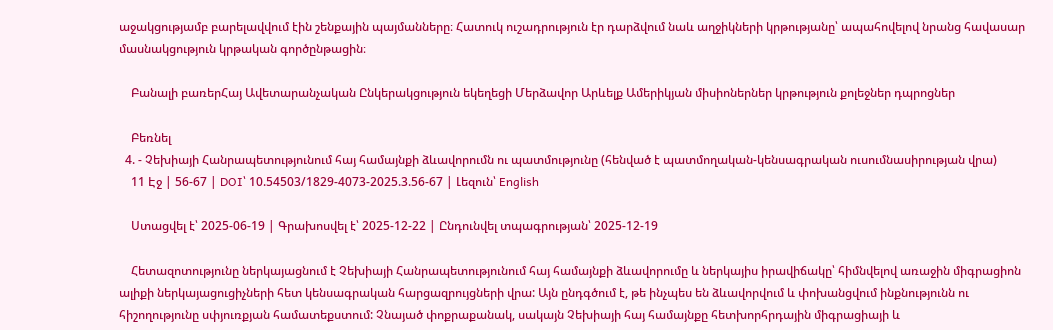աջակցությամբ բարելավվում էին շենքային պայմանները։ Հատուկ ուշադրություն էր դարձվում նաև աղջիկների կրթությանը՝ ապահովելով նրանց հավասար մասնակցություն կրթական գործընթացին։

    Բանալի բառերՀայ Ավետարանչական Ընկերակցություն եկեղեցի Մերձավոր Արևելք Ամերիկյան միսիոներներ կրթություն քոլեջներ դպրոցներ

    Բեռնել
  4. - Չեխիայի Հանրապետությունում հայ համայնքի ձևավորումն ու պատմությունը (հենված է պատմողական-կենսագրական ուսումնասիրության վրա)
    11 Էջ | 56-67 | DOI՝ 10.54503/1829-4073-2025.3.56-67 | Լեզուն՝ English

    Ստացվել է՝ 2025-06-19 | Գրախոսվել է՝ 2025-12-22 | Ընդունվել տպագրության՝ 2025-12-19

    Հետազոտությունը ներկայացնում է Չեխիայի Հանրապետությունում հայ համայնքի ձևավորումը և ներկայիս իրավիճակը՝ հիմնվելով առաջին միգրացիոն ալիքի ներկայացուցիչների հետ կենսագրական հարցազրույցների վրա: Այն ընդգծում է, թե ինչպես են ձևավորվում և փոխանցվում ինքնությունն ու հիշողությունը սփյուռքյան համատեքստում: Չնայած փոքրաքանակ, սակայն Չեխիայի հայ համայնքը հետխորհրդային միգրացիայի և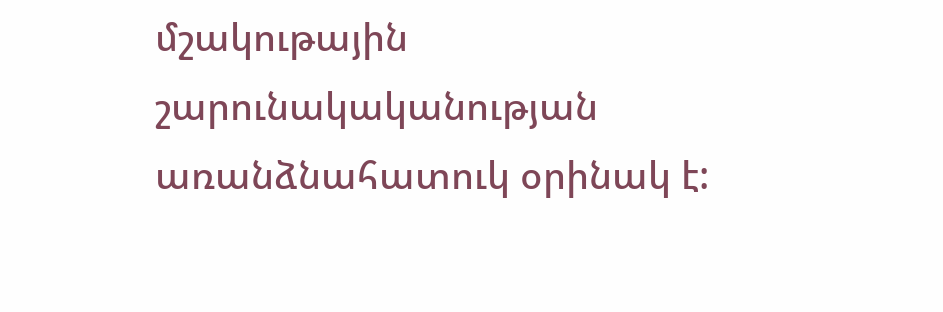մշակութային շարունակականության առանձնահատուկ օրինակ է: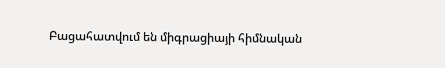Բացահատվում են միգրացիայի հիմնական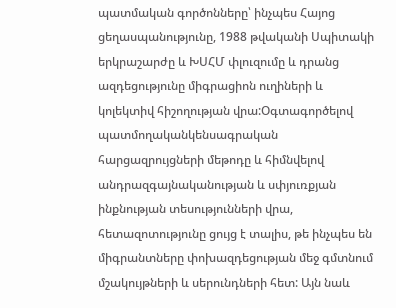պատմական գործոնները՝ ինչպես Հայոց ցեղասպանությունը, 1988 թվականի Սպիտակի երկրաշարժը և ԽՍՀՄ փլուզումը և դրանց ազդեցությունը միգրացիոն ուղիների և կոլեկտիվ հիշողության վրա:Օգտագործելով պատմողականկենսագրական հարցազրույցների մեթոդը և հիմնվելով անդրազգայնականության և սփյուռքյան ինքնության տեսությունների վրա, հետազոտությունը ցույց է տալիս, թե ինչպես են միգրանտները փոխազդեցության մեջ գմտնում մշակույթների և սերունդների հետ: Այն նաև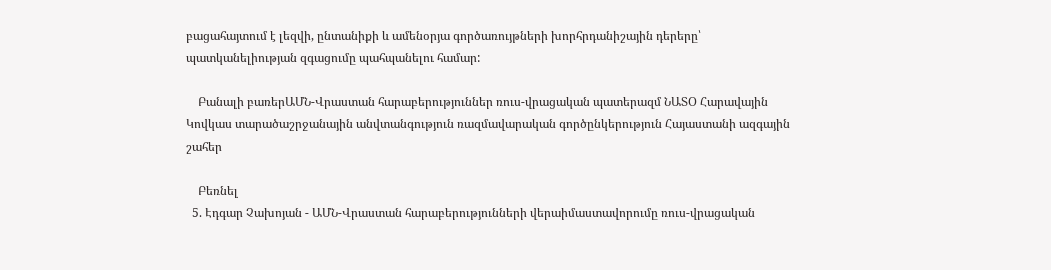բացահայտում է լեզվի, ընտանիքի և ամենօրյա գործառույթների խորհրդանիշային դերերը՝ պատկանելիության զգացումը պահպանելու համար:

    Բանալի բառերԱՄՆ-Վրաստան հարաբերություններ ռուս-վրացական պատերազմ ՆԱՏՕ Հարավային Կովկաս տարածաշրջանային անվտանգություն ռազմավարական գործընկերություն Հայաստանի ազգային շահեր

    Բեռնել
  5. Էդգար Չախոյան - ԱՄՆ-Վրաստան հարաբերությունների վերաիմաստավորումը ռուս-վրացական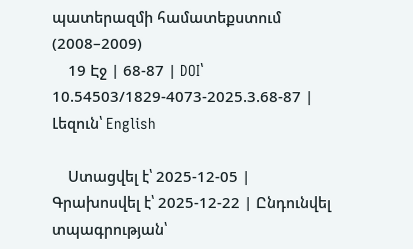պատերազմի համատեքստում (2008–2009)
    19 Էջ | 68-87 | DOI՝ 10.54503/1829-4073-2025.3.68-87 | Լեզուն՝ English

    Ստացվել է՝ 2025-12-05 | Գրախոսվել է՝ 2025-12-22 | Ընդունվել տպագրության՝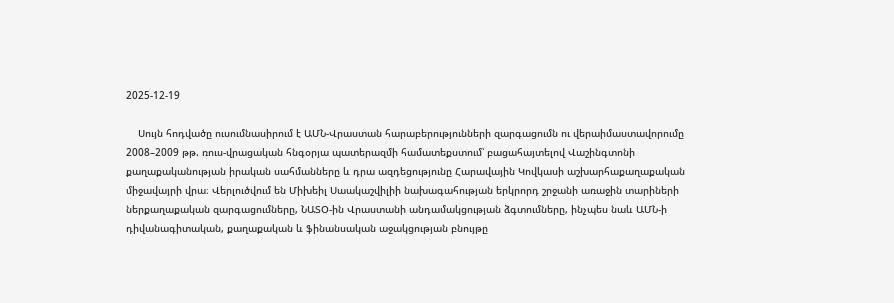2025-12-19

    Սույն հոդվածը ուսումնասիրում է ԱՄՆ-Վրաստան հարաբերությունների զարգացումն ու վերաիմաստավորումը 2008–2009 թթ. ռուս-վրացական հնգօրյա պատերազմի համատեքստում՝ բացահայտելով Վաշինգտոնի քաղաքականության իրական սահմանները և դրա ազդեցությունը Հարավային Կովկասի աշխարհաքաղաքական միջավայրի վրա։ Վերլուծվում են Միխեիլ Սաակաշվիլիի նախագահության երկրորդ շրջանի առաջին տարիների ներքաղաքական զարգացումները, ՆԱՏՕ-ին Վրաստանի անդամակցության ձգտումները, ինչպես նաև ԱՄՆ-ի դիվանագիտական, քաղաքական և ֆինանսական աջակցության բնույթը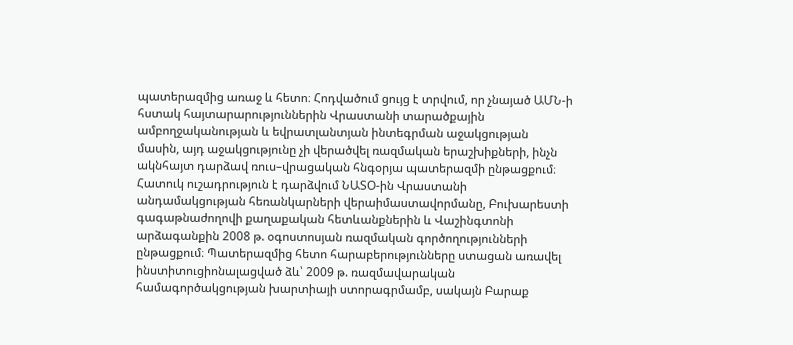պատերազմից առաջ և հետո։ Հոդվածում ցույց է տրվում, որ չնայած ԱՄՆ-ի հստակ հայտարարություններին Վրաստանի տարածքային ամբողջականության և եվրատլանտյան ինտեգրման աջակցության մասին, այդ աջակցությունը չի վերածվել ռազմական երաշխիքների, ինչն ակնհայտ դարձավ ռուս–վրացական հնգօրյա պատերազմի ընթացքում։ Հատուկ ուշադրություն է դարձվում ՆԱՏՕ-ին Վրաստանի անդամակցության հեռանկարների վերաիմաստավորմանը, Բուխարեստի գագաթնաժողովի քաղաքական հետևանքներին և Վաշինգտոնի արձագանքին 2008 թ. օգոստոսյան ռազմական գործողությունների ընթացքում։ Պատերազմից հետո հարաբերությունները ստացան առավել ինստիտուցիոնալացված ձև՝ 2009 թ. ռազմավարական համագործակցության խարտիայի ստորագրմամբ, սակայն Բարաք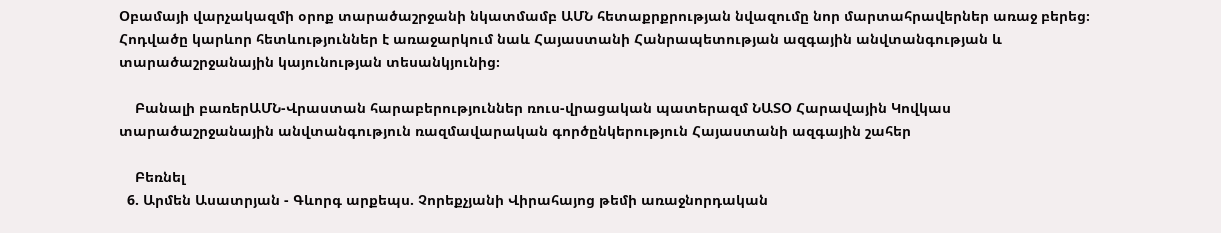Օբամայի վարչակազմի օրոք տարածաշրջանի նկատմամբ ԱՄՆ հետաքրքրության նվազումը նոր մարտահրավերներ առաջ բերեց։ Հոդվածը կարևոր հետևություններ է առաջարկում նաև Հայաստանի Հանրապետության ազգային անվտանգության և տարածաշրջանային կայունության տեսանկյունից։

    Բանալի բառերԱՄՆ-Վրաստան հարաբերություններ ռուս-վրացական պատերազմ ՆԱՏՕ Հարավային Կովկաս տարածաշրջանային անվտանգություն ռազմավարական գործընկերություն Հայաստանի ազգային շահեր

    Բեռնել
  6. Արմեն Ասատրյան - Գևորգ արքեպս. Չորեքչյանի Վիրահայոց թեմի առաջնորդական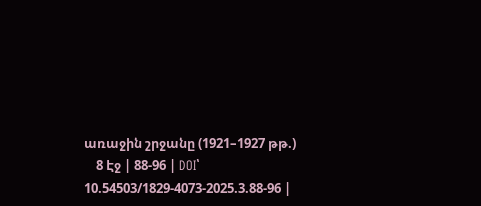առաջին շրջանը (1921–1927 թթ.)
    8 Էջ | 88-96 | DOI՝ 10.54503/1829-4073-2025.3.88-96 |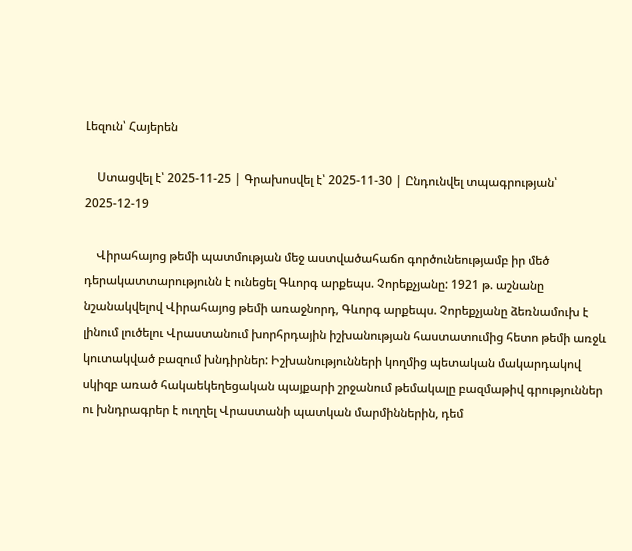Լեզուն՝ Հայերեն

    Ստացվել է՝ 2025-11-25 | Գրախոսվել է՝ 2025-11-30 | Ընդունվել տպագրության՝ 2025-12-19

    Վիրահայոց թեմի պատմության մեջ աստվածահաճո գործունեությամբ իր մեծ դերակատտարությունն է ունեցել Գևորգ արքեպս. Չորեքչյանը: 1921 թ. աշնանը նշանակվելով Վիրահայոց թեմի առաջնորդ, Գևորգ արքեպս. Չորեքչյանը ձեռնամուխ է լինում լուծելու Վրաստանում խորհրդային իշխանության հաստատումից հետո թեմի առջև կուտակված բազում խնդիրներ: Իշխանությունների կողմից պետական մակարդակով սկիզբ առած հակաեկեղեցական պայքարի շրջանում թեմակալը բազմաթիվ գրություններ ու խնդրագրեր է ուղղել Վրաստանի պատկան մարմիններին, դեմ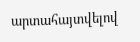արտահայտվելով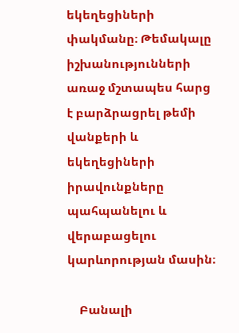եկեղեցիների փակմանը։ Թեմակալը իշխանությունների առաջ մշտապես հարց է բարձրացրել թեմի վանքերի և եկեղեցիների իրավունքները պահպանելու և վերաբացելու կարևորության մասին։

    Բանալի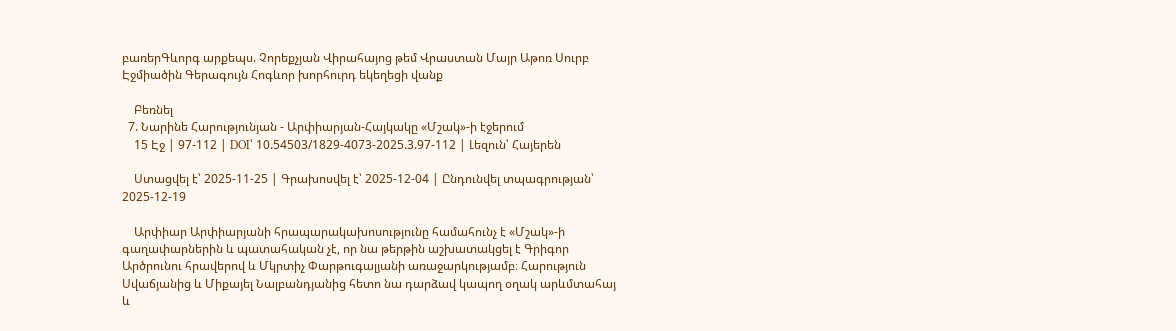բառերԳևորգ արքեպս. Չորեքչյան Վիրահայոց թեմ Վրաստան Մայր Աթոռ Սուրբ Էջմիածին Գերագույն Հոգևոր խորհուրդ եկեղեցի վանք

    Բեռնել
  7. Նարինե Հարությունյան - Արփիարյան-Հայկակը «Մշակ»-ի էջերում
    15 Էջ | 97-112 | DOI՝ 10.54503/1829-4073-2025.3.97-112 | Լեզուն՝ Հայերեն

    Ստացվել է՝ 2025-11-25 | Գրախոսվել է՝ 2025-12-04 | Ընդունվել տպագրության՝ 2025-12-19

    Արփիար Արփիարյանի հրապարակախոսությունը համահունչ է «Մշակ»-ի գաղափարներին և պատահական չէ, որ նա թերթին աշխատակցել է Գրիգոր Արծրունու հրավերով և Մկրտիչ Փարթուգալյանի առաջարկությամբ։ Հարություն Սվաճյանից և Միքայել Նալբանդյանից հետո նա դարձավ կապող օղակ արևմտահայ և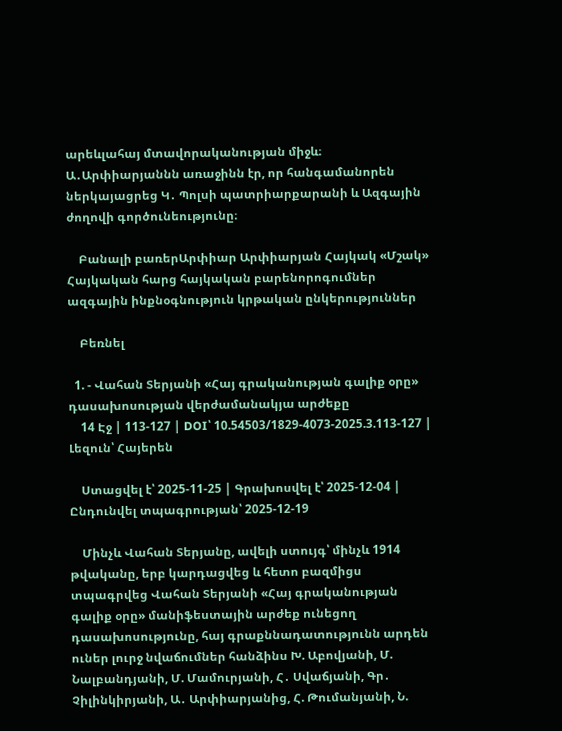արեևլահայ մտավորականության միջև։ Ա․Արփիարյաննն առաջինն էր, որ հանգամանորեն ներկայացրեց Կ․ Պոլսի պատրիարքարանի և Ազգային ժողովի գործունեությունը։

    Բանալի բառերԱրփիար Արփիարյան Հայկակ «Մշակ» Հայկական հարց հայկական բարենորոգումներ ազգային ինքնօգնություն կրթական ընկերություններ

    Բեռնել

  1. - Վահան Տերյանի «Հայ գրականության գալիք օրը» դասախոսության վերժամանակյա արժեքը
    14 Էջ | 113-127 | DOI՝ 10.54503/1829-4073-2025.3.113-127 | Լեզուն՝ Հայերեն

    Ստացվել է՝ 2025-11-25 | Գրախոսվել է՝ 2025-12-04 | Ընդունվել տպագրության՝ 2025-12-19

    Մինչև Վահան Տերյանը, ավելի ստույգ՝ մինչև 1914 թվականը, երբ կարդացվեց և հետո բազմիցս տպագրվեց Վահան Տերյանի «Հայ գրականության գալիք օրը» մանիֆեստային արժեք ունեցող դասախոսությունը, հայ գրաքննադատությունն արդեն ուներ լուրջ նվաճումներ հանձինս Խ. Աբովյանի, Մ. Նալբանդյանի, Մ. Մամուրյանի, Հ․ Սվաճյանի, Գր․ Չիլինկիրյանի, Ա․ Արփիարյանից, Հ. Թումանյանի, Ն.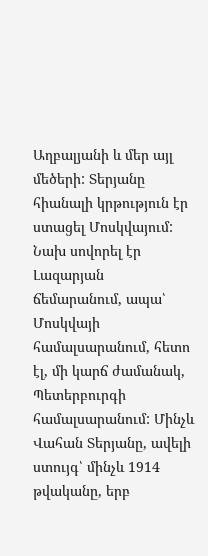Աղբալյանի և մեր այլ մեծերի: Տերյանը հիանալի կրթություն էր ստացել Մոսկվայում: Նախ սովորել էր Լազարյան ճեմարանում, ապա՝ Մոսկվայի համալսարանում, հետո էլ, մի կարճ ժամանակ, Պետերբուրգի համալսարանում: Մինչև Վահան Տերյանը, ավելի ստույգ՝ մինչև 1914 թվականը, երբ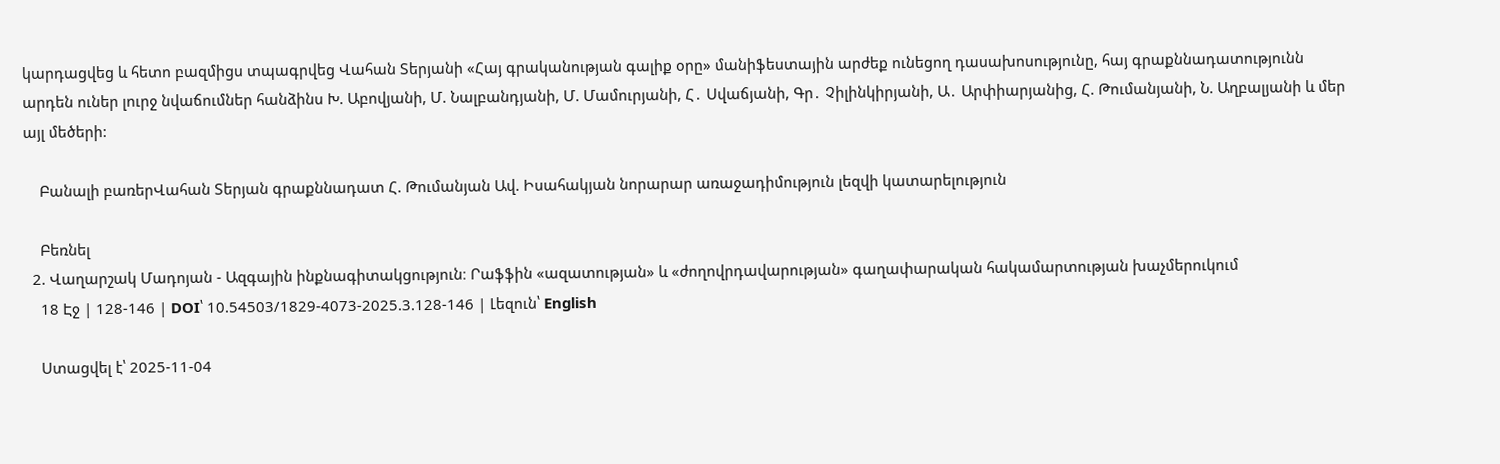կարդացվեց և հետո բազմիցս տպագրվեց Վահան Տերյանի «Հայ գրականության գալիք օրը» մանիֆեստային արժեք ունեցող դասախոսությունը, հայ գրաքննադատությունն արդեն ուներ լուրջ նվաճումներ հանձինս Խ. Աբովյանի, Մ. Նալբանդյանի, Մ. Մամուրյանի, Հ․ Սվաճյանի, Գր․ Չիլինկիրյանի, Ա․ Արփիարյանից, Հ. Թումանյանի, Ն. Աղբալյանի և մեր այլ մեծերի:

    Բանալի բառերՎահան Տերյան գրաքննադատ Հ. Թումանյան Ավ. Իսահակյան նորարար առաջադիմություն լեզվի կատարելություն

    Բեռնել
  2. Վաղարշակ Մադոյան - Ազգային ինքնագիտակցություն։ Րաֆֆին «ազատության» և «ժողովրդավարության» գաղափարական հակամարտության խաչմերուկում
    18 Էջ | 128-146 | DOI՝ 10.54503/1829-4073-2025.3.128-146 | Լեզուն՝ English

    Ստացվել է՝ 2025-11-04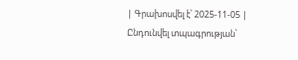| Գրախոսվել է՝ 2025-11-05 | Ընդունվել տպագրության՝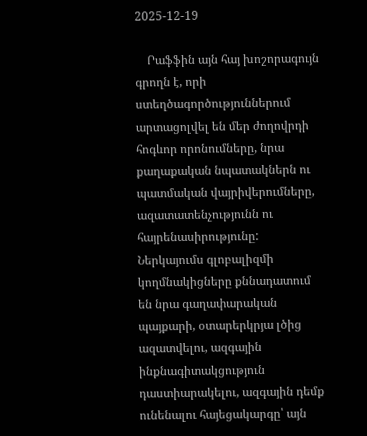2025-12-19

    Րաֆֆին այն հայ խոշորագույն գրողն է, որի ստեղծագործություններում արտացոլվել են մեր ժողովրդի հոգևոր որոնումները, նրա քաղաքական նպատակներն ու պատմական վայրիվերումները, ազատատենչությունն ու հայրենասիրությունը: Ներկայումս գլոբալիզմի կողմնակիցները քննադատում են նրա գաղափարական պայքարի, օտարերկրյա լծից ազատվելու, ազգային ինքնագիտակցություն դաստիարակելու, ազգային դեմք ունենալու հայեցակարգը՝ այն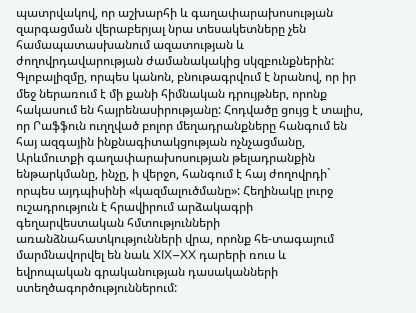պատրվակով, որ աշխարհի և գաղափարախոսության զարգացման վերաբերյալ նրա տեսակետները չեն համապատասխանում ազատության և ժողովրդավարության ժամանակակից սկզբունքներին: Գլոբալիզմը, որպես կանոն, բնութագրվում է նրանով, որ իր մեջ ներառում է մի քանի հիմնական դրույթներ, որոնք հակասում են հայրենասիրությանը: Հոդվածը ցույց է տալիս, որ Րաֆֆուն ուղղված բոլոր մեղադրանքները հանգում են հայ ազգային ինքնագիտակցության ոչնչացմանը, Արևմուտքի գաղափարախոսության թելադրանքին ենթարկմանը, ինչը, ի վերջո, հանգում է հայ ժողովրդի` որպես այդպիսինի «կազմալուծմանը»: Հեղինակը լուրջ ուշադրություն է հրավիրում արձակագրի գեղարվեստական հմտությունների առանձնահատկությունների վրա, որոնք հե-տագայում մարմնավորվել են նաև XIX–XX դարերի ռուս և եվրոպական գրականության դասականների ստեղծագործություններում: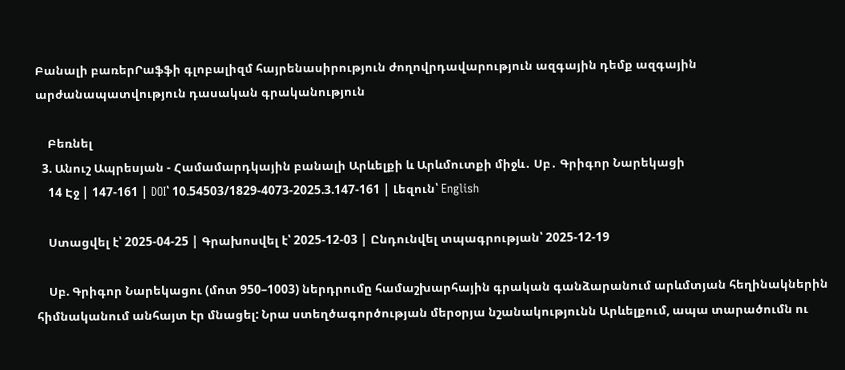Բանալի բառերՐաֆֆի գլոբալիզմ հայրենասիրություն ժողովրդավարություն ազգային դեմք ազգային արժանապատվություն դասական գրականություն

    Բեռնել
  3. Անուշ Ապրեսյան - Համամարդկային բանալի Արևելքի և Արևմուտքի միջև․ Սբ․ Գրիգոր Նարեկացի
    14 Էջ | 147-161 | DOI՝ 10.54503/1829-4073-2025.3.147-161 | Լեզուն՝ English

    Ստացվել է՝ 2025-04-25 | Գրախոսվել է՝ 2025-12-03 | Ընդունվել տպագրության՝ 2025-12-19

    Սբ. Գրիգոր Նարեկացու (մոտ 950–1003) ներդրումը համաշխարհային գրական գանձարանում արևմտյան հեղինակներին հիմնականում անհայտ էր մնացել: Նրա ստեղծագործության մերօրյա նշանակությունն Արևելքում, ապա տարածումն ու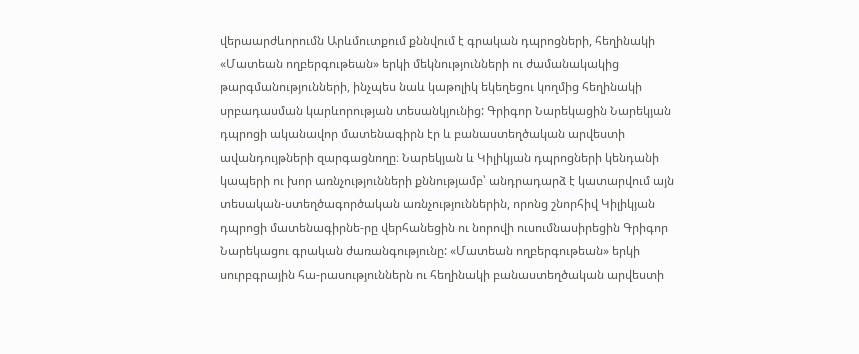վերաարժևորումն Արևմուտքում քննվում է գրական դպրոցների, հեղինակի «Մատեան ողբերգութեան» երկի մեկնությունների ու ժամանակակից թարգմանությունների, ինչպես նաև կաթոլիկ եկեղեցու կողմից հեղինակի սրբադասման կարևորության տեսանկյունից: Գրիգոր Նարեկացին Նարեկյան դպրոցի ականավոր մատենագիրն էր և բանաստեղծական արվեստի ավանդույթների զարգացնողը։ Նարեկյան և Կիլիկյան դպրոցների կենդանի կապերի ու խոր առնչությունների քննությամբ՝ անդրադարձ է կատարվում այն տեսական-ստեղծագործական առնչություններին, որոնց շնորհիվ Կիլիկյան դպրոցի մատենագիրնե-րը վերհանեցին ու նորովի ուսումնասիրեցին Գրիգոր Նարեկացու գրական ժառանգությունը: «Մատեան ողբերգութեան» երկի սուրբգրային հա-րասություններն ու հեղինակի բանաստեղծական արվեստի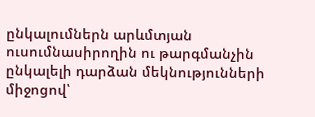ընկալումներն արևմտյան ուսումնասիրողին ու թարգմանչին ընկալելի դարձան մեկնությունների միջոցով՝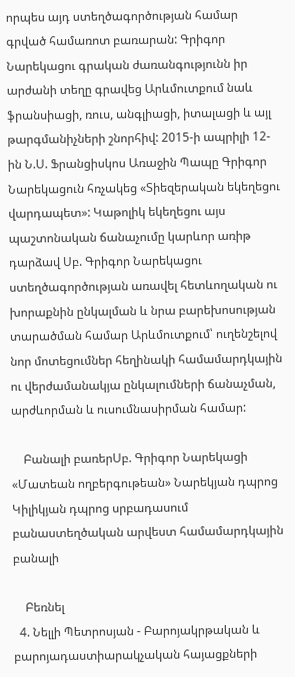որպես այդ ստեղծագործության համար գրված համառոտ բառարան: Գրիգոր Նարեկացու գրական ժառանգությունն իր արժանի տեղը գրավեց Արևմուտքում նաև ֆրանսիացի, ռուս, անգլիացի, իտալացի և այլ թարգմանիչների շնորհիվ: 2015-ի ապրիլի 12-ին Ն.Ս. Ֆրանցիսկոս Առաջին Պապը Գրիգոր Նարեկացուն հռչակեց «Տիեզերական եկեղեցու վարդապետ»: Կաթոլիկ եկեղեցու այս պաշտոնական ճանաչումը կարևոր առիթ դարձավ Սբ. Գրիգոր Նարեկացու ստեղծագործության առավել հետևողական ու խորաքնին ընկալման և նրա բարեխոսության տարածման համար Արևմուտքում՝ ուղենշելով նոր մոտեցումներ հեղինակի համամարդկային ու վերժամանակյա ընկալումների ճանաչման, արժևորման և ուսումնասիրման համար:

    Բանալի բառերՍբ. Գրիգոր Նարեկացի «Մատեան ողբերգութեան» Նարեկյան դպրոց Կիլիկյան դպրոց սրբադասում բանաստեղծական արվեստ համամարդկային բանալի

    Բեռնել
  4. Նելլի Պետրոսյան - Բարոյակրթական և բարոյադաստիարակչական հայացքների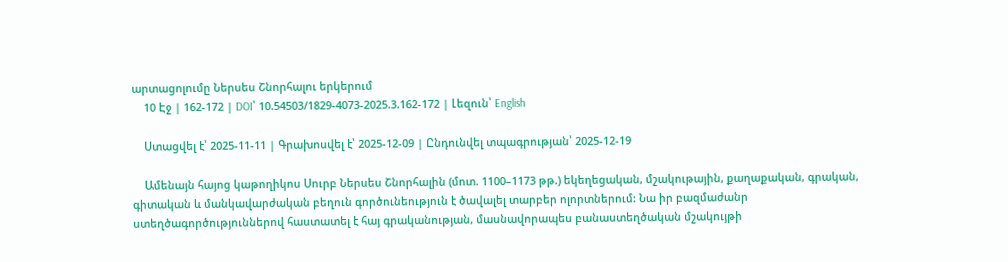արտացոլումը Ներսես Շնորհալու երկերում
    10 Էջ | 162-172 | DOI՝ 10.54503/1829-4073-2025.3.162-172 | Լեզուն՝ English

    Ստացվել է՝ 2025-11-11 | Գրախոսվել է՝ 2025-12-09 | Ընդունվել տպագրության՝ 2025-12-19

    Ամենայն հայոց կաթողիկոս Սուրբ Ներսես Շնորհալին (մոտ. 1100–1173 թթ.) եկեղեցական, մշակութային, քաղաքական, գրական, գիտական և մանկավարժական բեղուն գործունեություն է ծավալել տարբեր ոլորտներում: Նա իր բազմաժանր ստեղծագործություններով հաստատել է հայ գրականության, մասնավորապես բանաստեղծական մշակույթի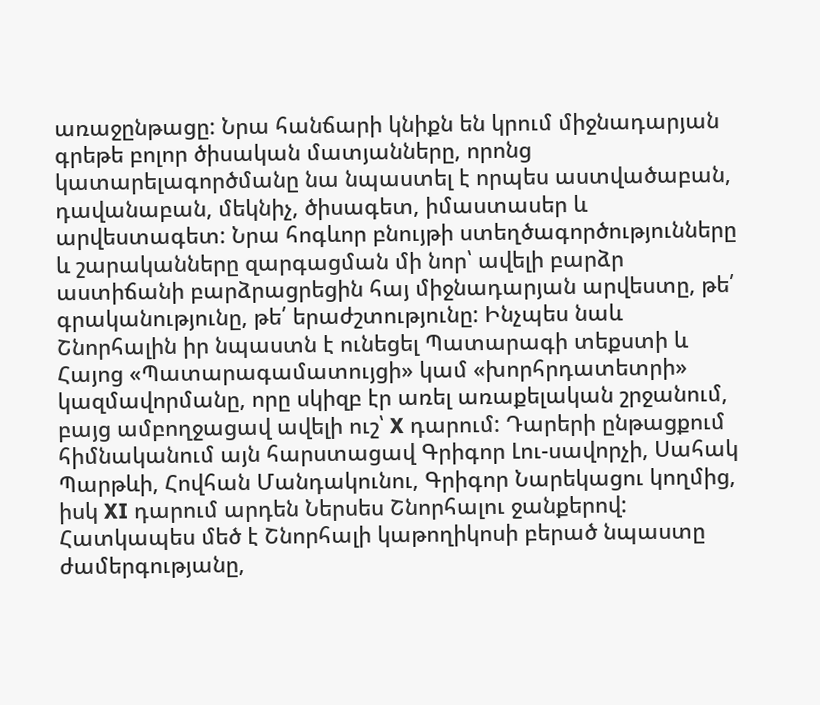առաջընթացը: Նրա հանճարի կնիքն են կրում միջնադարյան գրեթե բոլոր ծիսական մատյանները, որոնց կատարելագործմանը նա նպաստել է որպես աստվածաբան, դավանաբան, մեկնիչ, ծիսագետ, իմաստասեր և արվեստագետ: Նրա հոգևոր բնույթի ստեղծագործությունները և շարականները զարգացման մի նոր՝ ավելի բարձր աստիճանի բարձրացրեցին հայ միջնադարյան արվեստը, թե՛ գրականությունը, թե՛ երաժշտությունը: Ինչպես նաև Շնորհալին իր նպաստն է ունեցել Պատարագի տեքստի և Հայոց «Պատարագամատույցի» կամ «խորհրդատետրի» կազմավորմանը, որը սկիզբ էր առել առաքելական շրջանում, բայց ամբողջացավ ավելի ուշ՝ X դարում: Դարերի ընթացքում հիմնականում այն հարստացավ Գրիգոր Լու-սավորչի, Սահակ Պարթևի, Հովհան Մանդակունու, Գրիգոր Նարեկացու կողմից, իսկ XI դարում արդեն Ներսես Շնորհալու ջանքերով: Հատկապես մեծ է Շնորհալի կաթողիկոսի բերած նպաստը ժամերգությանը,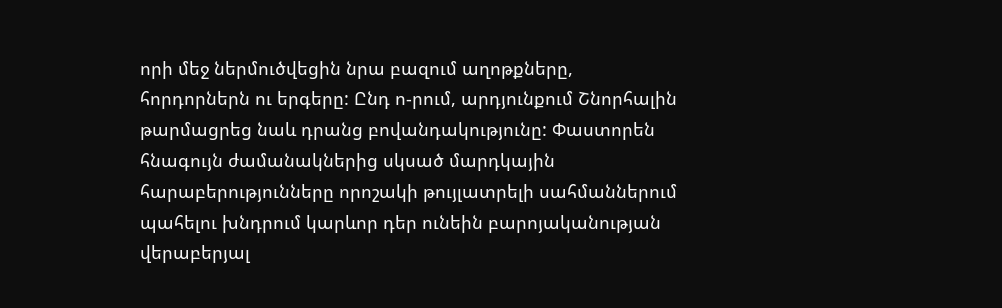որի մեջ ներմուծվեցին նրա բազում աղոթքները, հորդորներն ու երգերը: Ընդ ո-րում, արդյունքում Շնորհալին թարմացրեց նաև դրանց բովանդակությունը: Փաստորեն հնագույն ժամանակներից սկսած մարդկային հարաբերությունները որոշակի թույլատրելի սահմաններում պահելու խնդրում կարևոր դեր ունեին բարոյականության վերաբերյալ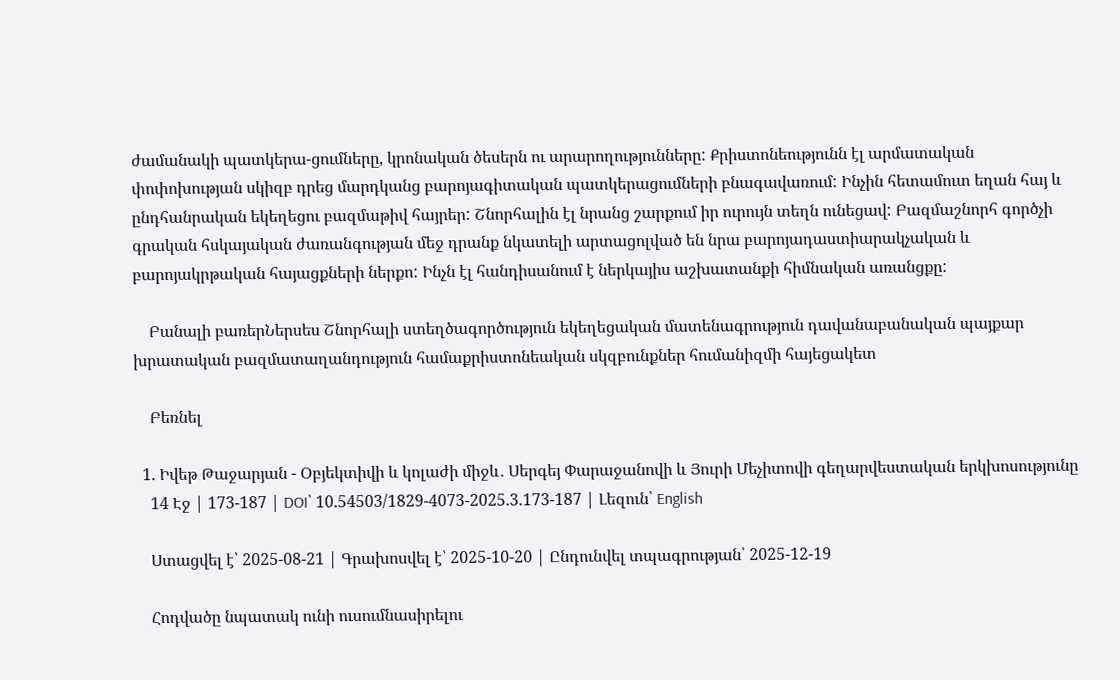ժամանակի պատկերա-ցումները, կրոնական ծեսերն ու արարողությունները: Քրիստոնեությունն էլ արմատական փոփոխության սկիզբ դրեց մարդկանց բարոյագիտական պատկերացումների բնագավառում: Ինչին հետամուտ եղան հայ և ընդհանրական եկեղեցու բազմաթիվ հայրեր: Շնորհալին էլ նրանց շարքում իր ուրույն տեղն ունեցավ: Բազմաշնորհ գործչի գրական հսկայական ժառանգության մեջ դրանք նկատելի արտացոլված են նրա բարոյադաստիարակչական և բարոյակրթական հայացքների ներքո: Ինչն էլ հանդիսանում է ներկայիս աշխատանքի հիմնական առանցքը:

    Բանալի բառերՆերսես Շնորհալի ստեղծագործություն եկեղեցական մատենագրություն դավանաբանական պայքար խրատական բազմատաղանդություն համաքրիստոնեական սկզբունքներ հումանիզմի հայեցակետ

    Բեռնել

  1. Իվեթ Թաջարյան - Օբյեկտիվի և կոլաժի միջև․ Սերգեյ Փարաջանովի և Յուրի Մեչիտովի գեղարվեստական երկխոսությունը
    14 Էջ | 173-187 | DOI՝ 10.54503/1829-4073-2025.3.173-187 | Լեզուն՝ English

    Ստացվել է՝ 2025-08-21 | Գրախոսվել է՝ 2025-10-20 | Ընդունվել տպագրության՝ 2025-12-19

    Հոդվածը նպատակ ունի ուսումնասիրելու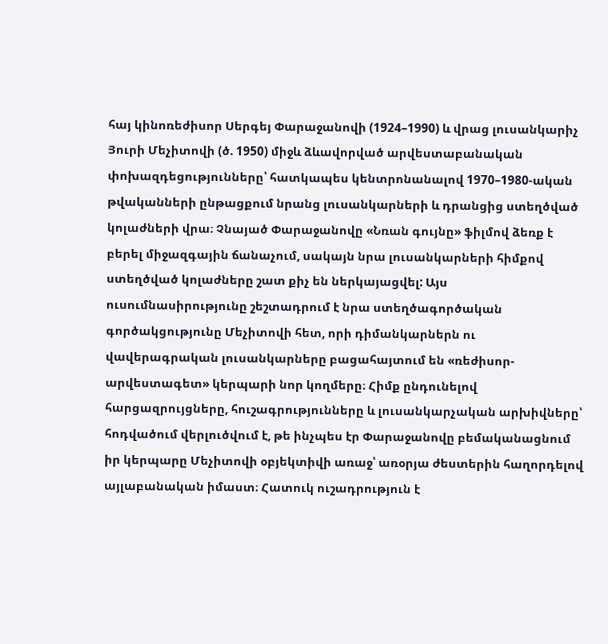հայ կինոռեժիսոր Սերգեյ Փարաջանովի (1924–1990) և վրաց լուսանկարիչ Յուրի Մեչիտովի (ծ. 1950) միջև ձևավորված արվեստաբանական փոխազդեցությունները՝ հատկապես կենտրոնանալով 1970–1980-ական թվականների ընթացքում նրանց լուսանկարների և դրանցից ստեղծված կոլաժների վրա։ Չնայած Փարաջանովը «Նռան գույնը» ֆիլմով ձեռք է բերել միջազգային ճանաչում, սակայն նրա լուսանկարների հիմքով ստեղծված կոլաժները շատ քիչ են ներկայացվել: Այս ուսումնասիրությունը շեշտադրում է նրա ստեղծագործական գործակցությունը Մեչիտովի հետ, որի դիմանկարներն ու վավերագրական լուսանկարները բացահայտում են «ռեժիսոր-արվեստագետ» կերպարի նոր կողմերը։ Հիմք ընդունելով հարցազրույցները, հուշագրությունները և լուսանկարչական արխիվները՝ հոդվածում վերլուծվում է, թե ինչպես էր Փարաջանովը բեմականացնում իր կերպարը Մեչիտովի օբյեկտիվի առաջ՝ առօրյա ժեստերին հաղորդելով այլաբանական իմաստ։ Հատուկ ուշադրություն է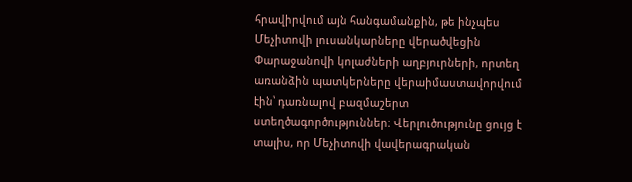հրավիրվում այն հանգամանքին, թե ինչպես Մեչիտովի լուսանկարները վերածվեցին Փարաջանովի կոլաժների աղբյուրների, որտեղ առանձին պատկերները վերաիմաստավորվում էին՝ դառնալով բազմաշերտ ստեղծագործություններ։ Վերլուծությունը ցույց է տալիս, որ Մեչիտովի վավերագրական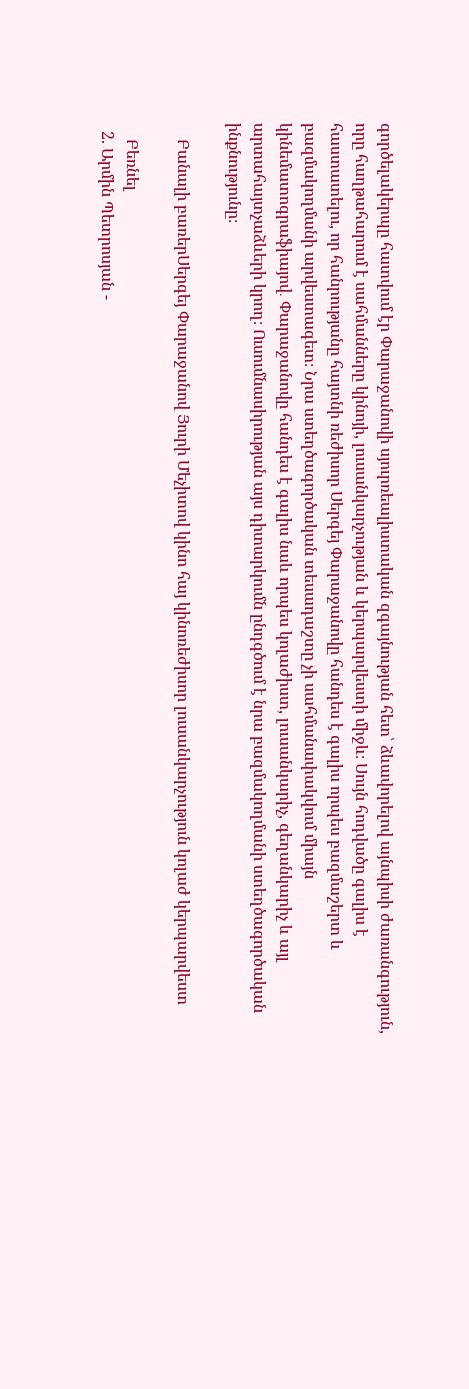գործելակերպը հատվում էր Փարաջանովի սյուրռեալիստական զգայնության հետ՝ ձևավորելով այնպիսի ժառանգություն, որը հաղթահարում է սահմանները կինոյի, լուսանկարչության և կերպարվեստի միջև։ Սույն հոդվածը գալիս է հաստատելու, որ հանրությանը հայտնի ռեժիսոր Սերգեյ Փարաջանովը հանդես է գալիս որպես բազմաշերտ և բազմակողմանի արվեստագետ։ Նրա ստեղծագործական տեսադաշտը չի սահմանափակվում միայն կինեմատոգրաֆիայով․ Փարաջանովը հանդես է գալիս նաև որպես կոլաժիստ, լուսանկարիչ, գեղանկարիչ և այլ արտահայտչաձևերի կրող։ Ուսումնասիրության այս դիտարկումն ընդգծում է նրա բազմակողմանի ստեղծագործական ինքնությունը։

    Բանալի բառերՍերգեյ Փարաջանով Յուրի Մեչիտով կինո հայ կինոռեժիսոր լուսանկարչություն կոլաժ կերպարվեստ

    Բեռնել
  2. Արմին Պետրոսյան -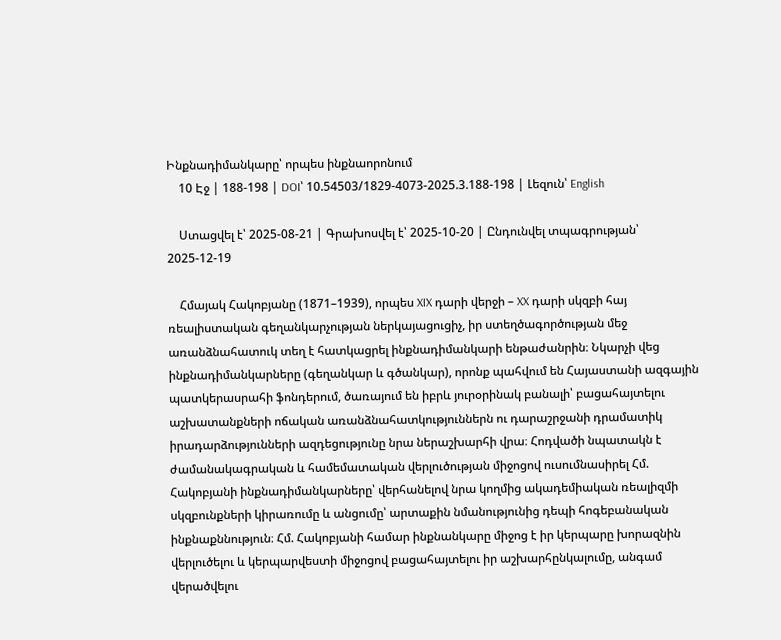Ինքնադիմանկարը՝ որպես ինքնաորոնում
    10 Էջ | 188-198 | DOI՝ 10.54503/1829-4073-2025.3.188-198 | Լեզուն՝ English

    Ստացվել է՝ 2025-08-21 | Գրախոսվել է՝ 2025-10-20 | Ընդունվել տպագրության՝ 2025-12-19

    Հմայակ Հակոբյանը (1871–1939), որպես XIX դարի վերջի – XX դարի սկզբի հայ ռեալիստական գեղանկարչության ներկայացուցիչ, իր ստեղծագործության մեջ առանձնահատուկ տեղ է հատկացրել ինքնադիմանկարի ենթաժանրին։ Նկարչի վեց ինքնադիմանկարները (գեղանկար և գծանկար), որոնք պահվում են Հայաստանի ազգային պատկերասրահի ֆոնդերում, ծառայում են իբրև յուրօրինակ բանալի՝ բացահայտելու աշխատանքների ոճական առանձնահատկություններն ու դարաշրջանի դրամատիկ իրադարձությունների ազդեցությունը նրա ներաշխարհի վրա։ Հոդվածի նպատակն է ժամանակագրական և համեմատական վերլուծության միջոցով ուսումնասիրել Հմ. Հակոբյանի ինքնադիմանկարները՝ վերհանելով նրա կողմից ակադեմիական ռեալիզմի սկզբունքների կիրառումը և անցումը՝ արտաքին նմանությունից դեպի հոգեբանական ինքնաքննություն։ Հմ. Հակոբյանի համար ինքնանկարը միջոց է իր կերպարը խորազնին վերլուծելու և կերպարվեստի միջոցով բացահայտելու իր աշխարհընկալումը, անգամ վերածվելու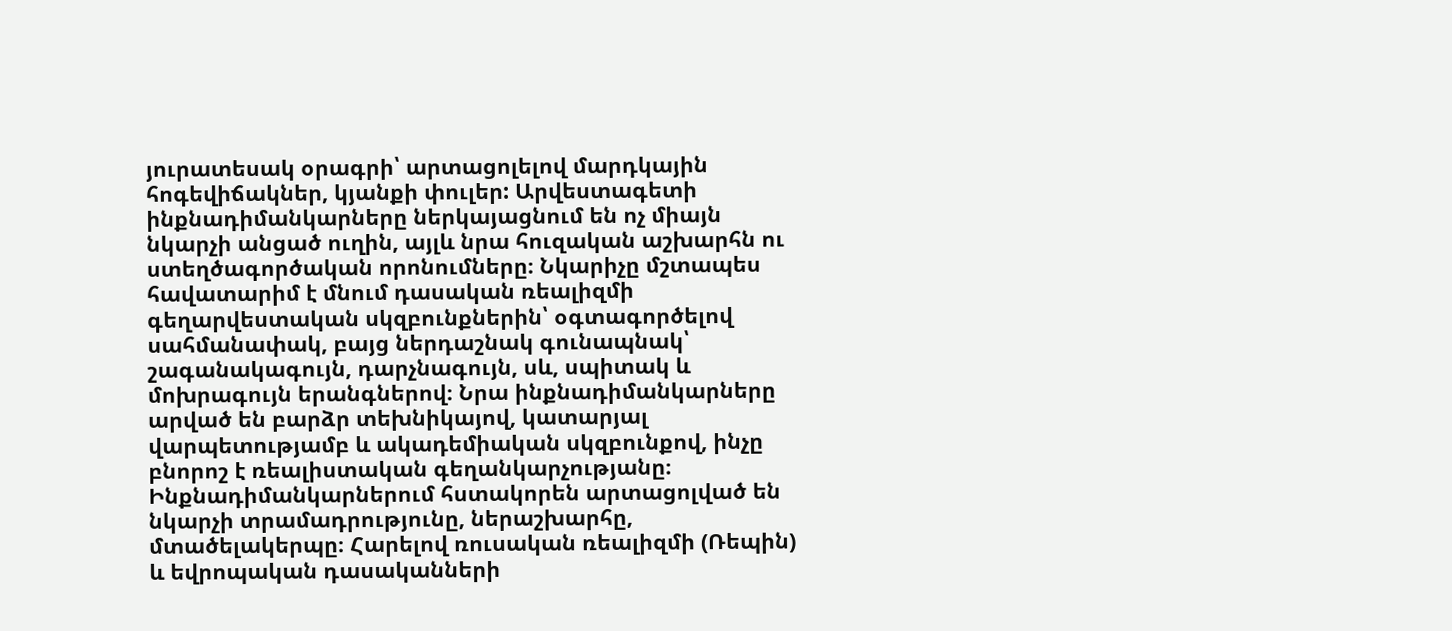յուրատեսակ օրագրի՝ արտացոլելով մարդկային հոգեվիճակներ, կյանքի փուլեր: Արվեստագետի ինքնադիմանկարները ներկայացնում են ոչ միայն նկարչի անցած ուղին, այլև նրա հուզական աշխարհն ու ստեղծագործական որոնումները։ Նկարիչը մշտապես հավատարիմ է մնում դասական ռեալիզմի գեղարվեստական սկզբունքներին՝ օգտագործելով սահմանափակ, բայց ներդաշնակ գունապնակ՝ շագանակագույն, դարչնագույն, սև, սպիտակ և մոխրագույն երանգներով։ Նրա ինքնադիմանկարները արված են բարձր տեխնիկայով, կատարյալ վարպետությամբ և ակադեմիական սկզբունքով, ինչը բնորոշ է ռեալիստական գեղանկարչությանը։ Ինքնադիմանկարներում հստակորեն արտացոլված են նկարչի տրամադրությունը, ներաշխարհը, մտածելակերպը։ Հարելով ռուսական ռեալիզմի (Ռեպին) և եվրոպական դասականների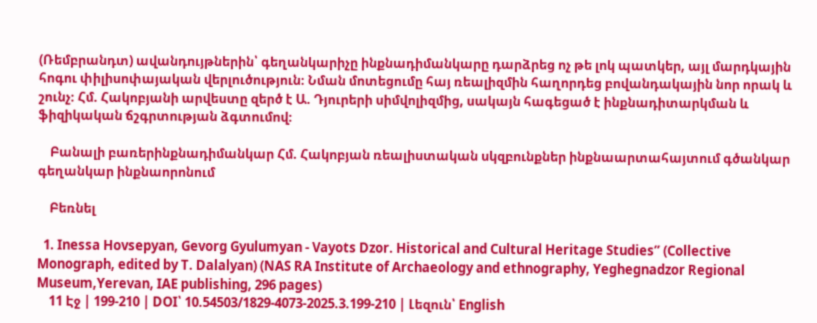(Ռեմբրանդտ) ավանդույթներին՝ գեղանկարիչը ինքնադիմանկարը դարձրեց ոչ թե լոկ պատկեր, այլ մարդկային հոգու փիլիսոփայական վերլուծություն։ Նման մոտեցումը հայ ռեալիզմին հաղորդեց բովանդակային նոր որակ և շունչ։ Հմ. Հակոբյանի արվեստը զերծ է Ա. Դյուրերի սիմվոլիզմից, սակայն հագեցած է ինքնադիտարկման և ֆիզիկական ճշգրտության ձգտումով։

    Բանալի բառերինքնադիմանկար Հմ. Հակոբյան ռեալիստական սկզբունքներ ինքնաարտահայտում գծանկար գեղանկար ինքնաորոնում

    Բեռնել

  1. Inessa Hovsepyan, Gevorg Gyulumyan - Vayots Dzor. Historical and Cultural Heritage Studies” (Collective Monograph, edited by T. Dalalyan) (NAS RA Institute of Archaeology and ethnography, Yeghegnadzor Regional Museum,Yerevan, IAE publishing, 296 pages)
    11 Էջ | 199-210 | DOI՝ 10.54503/1829-4073-2025.3.199-210 | Լեզուն՝ English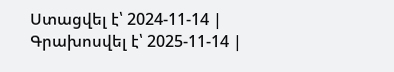Ստացվել է՝ 2024-11-14 | Գրախոսվել է՝ 2025-11-14 |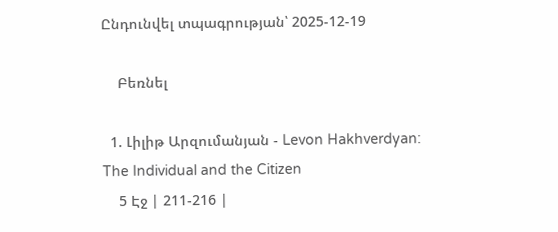Ընդունվել տպագրության՝ 2025-12-19

    Բեռնել

  1. Լիլիթ Արզումանյան - Levon Hakhverdyan: The Individual and the Citizen
    5 Էջ | 211-216 |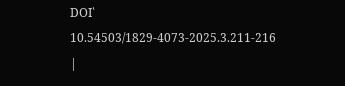DOI՝ 10.54503/1829-4073-2025.3.211-216 |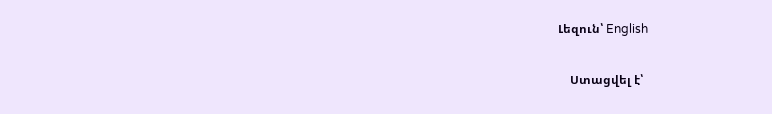Լեզուն՝ English

    Ստացվել է՝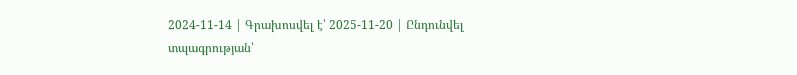2024-11-14 | Գրախոսվել է՝ 2025-11-20 | Ընդունվել տպագրության՝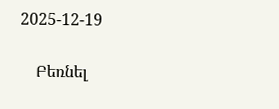2025-12-19

    Բեռնել